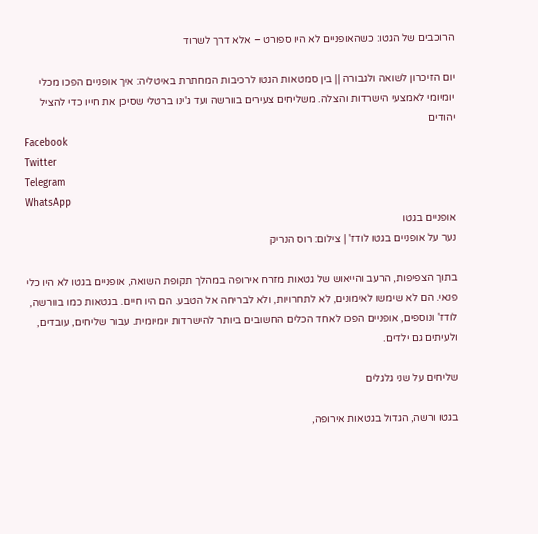הרוכבים של הגטו: כשהאופניים לא היו ספורט – אלא דרך לשרוד

יום הזיכרון לשואה ולגבורה || בין סמטאות הגטו לרכיבות המחתרת באיטליה: איך אופניים הפכו מכלי יומיומי לאמצעי הישרדות והצלה. משליחים צעירים בוורשה ועד ג'ינו ברטלי שסיכן את חייו כדי להציל יהודים
Facebook
Twitter
Telegram
WhatsApp
אופניים בגטו
נער על אופניים בגטו לודז' | צילום: רוס הנריק

בתוך הצפיפות, הרעב והייאוש של גטאות מזרח אירופה במהלך תקופת השואה, אופניים בגטו לא היו כלי פנאי. הם לא שימשו לאימונים, לא לתחרויות, ולא לבריחה אל הטבע. הם היו חיים. בגטאות כמו בוורשה, לודז' ונוספים, אופניים הפכו לאחד הכלים החשובים ביותר להישרדות יומיומית. עבור שליחים, עובדים, ולעיתים גם ילדים.

שליחים על שני גלגלים

בגטו ורשה, הגדול בגטאות אירופה,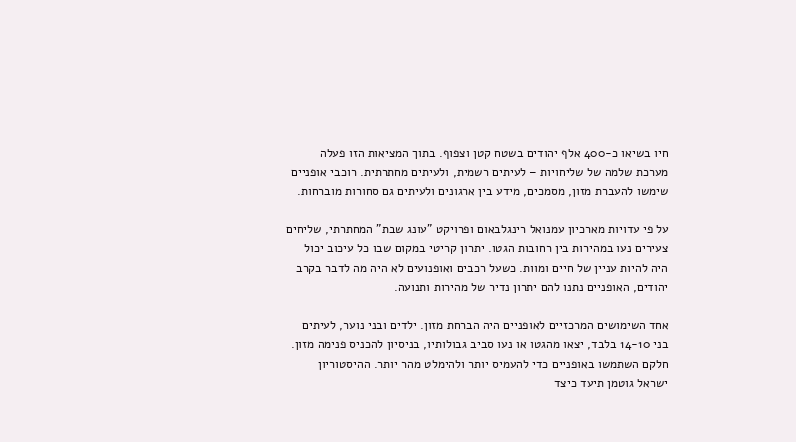חיו בשיאו כ-400 אלף יהודים בשטח קטן וצפוף. בתוך המציאות הזו פעלה מערכת שלמה של שליחויות – לעיתים רשמית, ולעיתים מחתרתית. רוכבי אופניים שימשו להעברת מזון, מסמכים, מידע בין ארגונים ולעיתים גם סחורות מוברחות.

על פי עדויות מארכיון עמנואל רינגלבאום ופרויקט "עונג שבת" המחתרתי, שליחים צעירים נעו במהירות בין רחובות הגטו. יתרון קריטי במקום שבו כל עיכוב יכול היה להיות עניין של חיים ומוות. כשעל רכבים ואופנועים לא היה מה לדבר בקרב יהודים, האופניים נתנו להם יתרון נדיר של מהירות ותנועה.

אחד השימושים המרכזיים לאופניים היה הברחת מזון. ילדים ובני נוער, לעיתים בני 14-10 בלבד, יצאו מהגטו או נעו סביב גבולותיו, בניסיון להכניס פנימה מזון. חלקם השתמשו באופניים כדי להעמיס יותר ולהימלט מהר יותר. ההיסטוריון ישראל גוטמן תיעד כיצד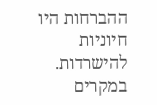ההברחות היו חיוניות להישרדות. במקרים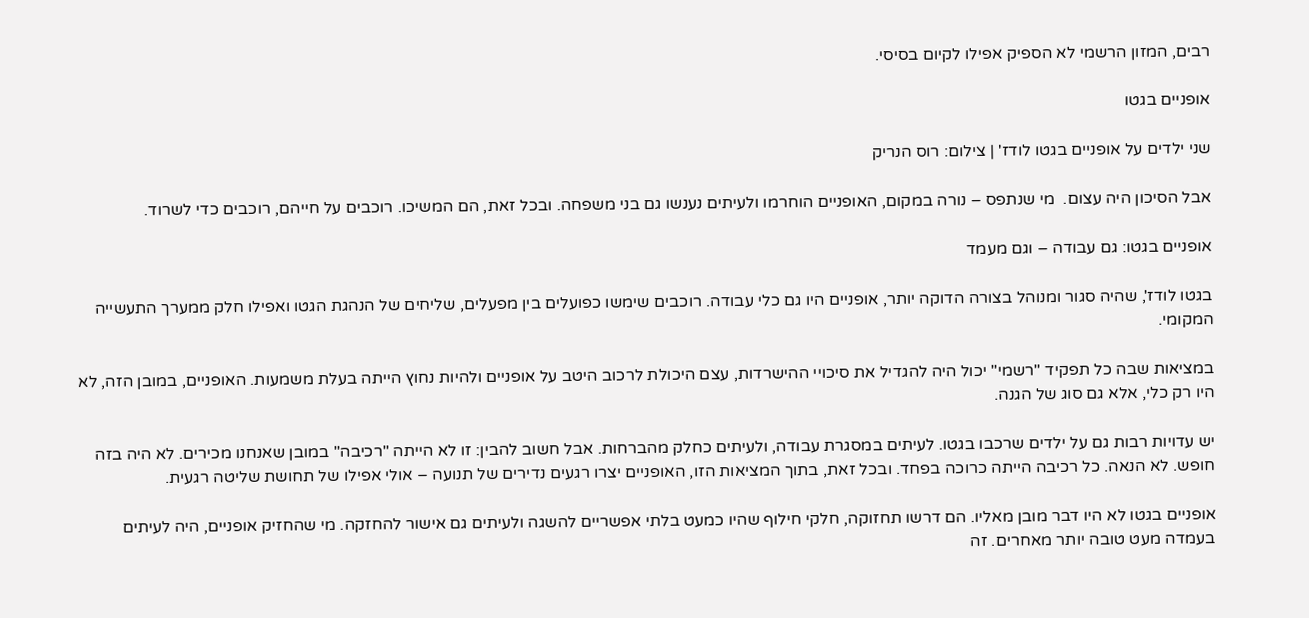רבים, המזון הרשמי לא הספיק אפילו לקיום בסיסי.

אופניים בגטו

שני ילדים על אופניים בגטו לודז' | צילום: רוס הנריק

אבל הסיכון היה עצום.  מי שנתפס – נורה במקום, האופניים הוחרמו ולעיתים נענשו גם בני משפחה. ובכל זאת, הם המשיכו. רוכבים על חייהם, רוכבים כדי לשרוד.

אופניים בגטו: גם עבודה – וגם מעמד

בגטו לודז', שהיה סגור ומנוהל בצורה הדוקה יותר, אופניים היו גם כלי עבודה. רוכבים שימשו כפועלים בין מפעלים, שליחים של הנהגת הגטו ואפילו חלק ממערך התעשייה המקומי.

במציאות שבה כל תפקיד "רשמי" יכול היה להגדיל את סיכויי ההישרדות, עצם היכולת לרכוב היטב על אופניים ולהיות נחוץ הייתה בעלת משמעות. האופניים, במובן הזה, לא היו רק כלי, אלא גם סוג של הגנה.

יש עדויות רבות גם על ילדים שרכבו בגטו. לעיתים במסגרת עבודה, ולעיתים כחלק מהברחות. אבל חשוב להבין: זו לא הייתה "רכיבה" במובן שאנחנו מכירים. לא היה בזה חופש. לא הנאה. כל רכיבה הייתה כרוכה בפחד. ובכל זאת, בתוך המציאות הזו, האופניים יצרו רגעים נדירים של תנועה – אולי אפילו של תחושת שליטה רגעית.

אופניים בגטו לא היו דבר מובן מאליו. הם דרשו תחזוקה, חלקי חילוף שהיו כמעט בלתי אפשריים להשגה ולעיתים גם אישור להחזקה. מי שהחזיק אופניים, היה לעיתים בעמדה מעט טובה יותר מאחרים. זה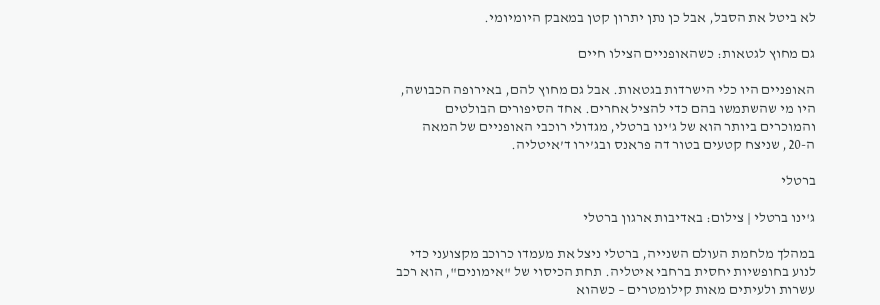לא ביטל את הסבל, אבל כן נתן יתרון קטן במאבק היומיומי.

גם מחוץ לגטאות: כשהאופניים הצילו חיים

האופניים היו כלי הישרדות בגטאות. אבל גם מחוץ להם, באירופה הכבושה, היו מי שהשתמשו בהם כדי להציל אחרים. אחד הסיפורים הבולטים והמוכרים ביותר הוא של ג'ינו ברטלי, מגדולי רוכבי האופניים של המאה ה-20, שניצח קטעים בטור דה פראנס ובג’ירו ד’איטליה.

ברטלי

ג'ינו ברטלי | צילום: באדיבות ארגון ברטלי

במהלך מלחמת העולם השנייה, ברטלי ניצל את מעמדו כרוכב מקצועני כדי לנוע בחופשיות יחסית ברחבי איטליה. תחת הכיסוי של "אימונים", הוא רכב עשרות ולעיתים מאות קילומטרים – כשהוא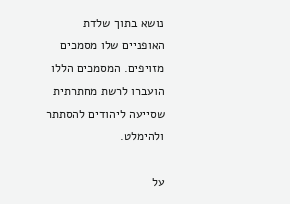נושא בתוך שלדת האופניים שלו מסמכים מזויפים. המסמכים הללו הועברו לרשת מחתרתית שסייעה ליהודים להסתתר ולהימלט.

על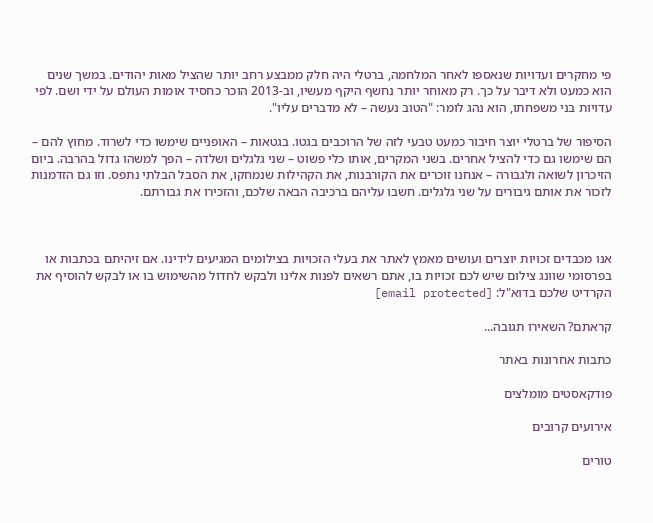פי מחקרים ועדויות שנאספו לאחר המלחמה, ברטלי היה חלק ממבצע רחב יותר שהציל מאות יהודים. במשך שנים הוא כמעט ולא דיבר על כך. רק מאוחר יותר נחשף היקף מעשיו, וב-2013 הוכר כחסיד אומות העולם על ידי ושם. לפי עדויות בני משפחתו, הוא נהג לומר: "הטוב נעשה – לא מדברים עליו".

הסיפור של ברטלי יוצר חיבור כמעט טבעי לזה של הרוכבים בגטו. בגטאות – האופניים שימשו כדי לשרוד. מחוץ להם – הם שימשו גם כדי להציל אחרים. בשני המקרים, אותו כלי פשוט – שני גלגלים ושלדה – הפך למשהו גדול בהרבה. ביום הזיכרון לשואה ולגבורה – אנחנו זוכרים את הקורבנות, את הקהילות שנמחקו, את הסבל הבלתי נתפס. וזו גם הזדמנות לזכור את אותם גיבורים על שני גלגלים. חשבו עליהם ברכיבה הבאה שלכם, והזכירו את גבורתם.



אנו מכבדים זכויות יוצרים ועושים מאמץ לאתר את בעלי הזכויות בצילומים המגיעים לידינו. אם זיהיתם בכתבות או בפרסומי שוונג צילום שיש לכם זכויות בו, אתם רשאים לפנות אלינו ולבקש לחדול מהשימוש בו או לבקש להוסיף את הקרדיט שלכם בדוא"ל: [email protected]

קראתם? השאירו תגובה...

כתבות אחרונות באתר

פודקאסטים מומלצים

אירועים קרובים

טורים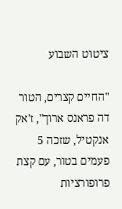ציטוט השבוע

"החיים קצרים, הטור דה פראנס ארוך", ז'אק אנקטיל, שזכה 5 פעמים בטור, עם קצת פרופורציות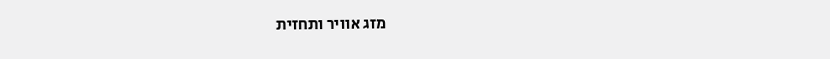מזג אוויר ותחזית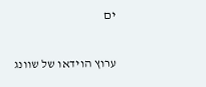ים

ערוץ הוידאו של שוונג